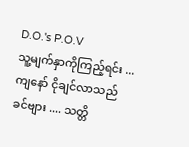D.O.'s P.O.V
သူ့မျက်နှာကိုကြည့်ရင်း ... ကျနော် ငိုချင်လာသည်
ခင်ဗျား .... သတ္တိ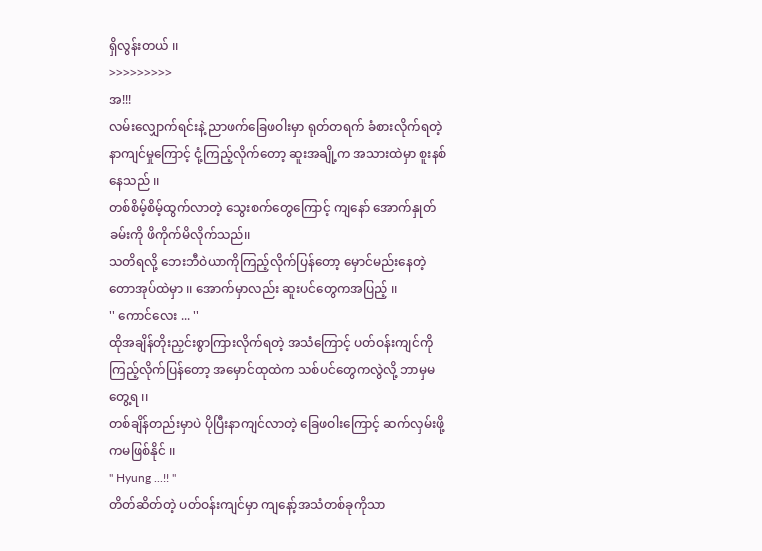ရှိလွန်းတယ် ၊၊
>>>>>>>>>
အ!!!
လမ်းလျှောက်ရင်းနဲ့ ညာဖက်ခြေဖဝါးမှာ ရုတ်တရက် ခံစားလိုက်ရတဲ့ နာကျင်မှုကြောင့် ငုံ့ကြည့်လိုက်တော့ ဆူးအချို့က အသားထဲမှာ စူးနစ်နေသည် ၊၊
တစ်စိမ့်စိမ့်ထွက်လာတဲ့ သွေးစက်တွေကြောင့် ကျနော် အောက်နှုတ်ခမ်းကို ဖိကိုက်မိလိုက်သည်၊၊
သတိရလို့ ဘေးဘီဝဲယာကိုကြည့်လိုက်ပြန်တော့ မှောင်မည်းနေတဲ့ တောအုပ်ထဲမှာ ၊၊ အောက်မှာလည်း ဆူးပင်တွေကအပြည့် ၊၊
'' ကောင်လေး ... ''
ထိုအချိန်တိုးညှင်းစွာကြားလိုက်ရတဲ့ အသံကြောင့် ပတ်ဝန်းကျင်ကိုကြည့်လိုက်ပြန်တော့ အမှောင်ထုထဲက သစ်ပင်တွေကလွဲလို့ ဘာမှမတွေ့ရ ၊၊
တစ်ချိန်တည်းမှာပဲ ပိုပြီးနာကျင်လာတဲ့ ခြေဖဝါးကြောင့် ဆက်လှမ်းဖို့ကမဖြစ်နိုင် ၊၊
'' Hyung ...!! ''
တိတ်ဆိတ်တဲ့ ပတ်ဝန်းကျင်မှာ ကျနော့်အသံတစ်ခုကိုသာ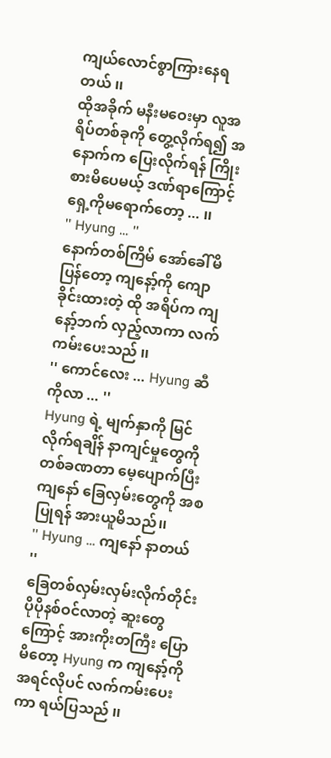ကျယ်လောင်စွာကြားနေရတယ် ၊၊
ထိုအခိုက် မနီးမဝေးမှာ လူအရိပ်တစ်ခုကို တွေ့လိုက်ရ၍ အနောက်က ပြေးလိုက်ရန် ကြိုးစားမိပေမယ့် ဒဏ်ရာကြောင့် ရှေ့ကိုမရောက်တော့ ... ၊၊
'' Hyung ... ''
နောက်တစ်ကြိမ် အော်ခေါ်မိပြန်တော့ ကျနော့်ကို ကျောခိုင်းထားတဲ့ ထို အရိပ်က ကျနော့်ဘက် လှည့်လာကာ လက်ကမ်းပေးသည် ၊၊
'' ကောင်လေး ... Hyung ဆီကိုလာ ... ''
Hyung ရဲ့ မျက်နှာကို မြင်လိုက်ရချိန် နာကျင်မှုတွေကို တစ်ခဏတာ မေ့ပျောက်ပြီး ကျနော် ခြေလှမ်းတွေကို အစပြုရန် အားယူမိသည်၊၊
'' Hyung ... ကျနော် နာတယ် ''
ခြေတစ်လှမ်းလှမ်းလိုက်တိုင်း ပိုပိုနစ်ဝင်လာတဲ့ ဆူးတွေကြောင့် အားကိုးတကြီး ပြောမိတော့ Hyung က ကျနော့်ကို အရင်လိုပင် လက်ကမ်းပေးကာ ရယ်ပြသည် ၊၊